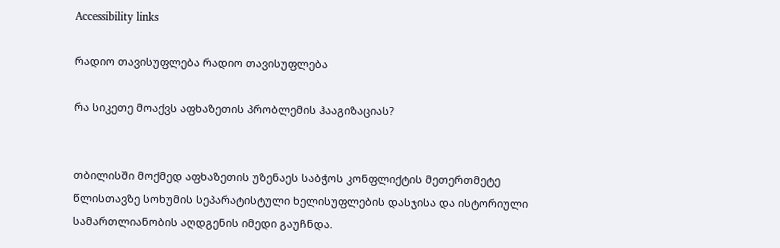Accessibility links

რადიო თავისუფლება რადიო თავისუფლება

რა სიკეთე მოაქვს აფხაზეთის პრობლემის ჰააგიზაციას?


თბილისში მოქმედ აფხაზეთის უზენაეს საბჭოს კონფლიქტის მეთერთმეტე წლისთავზე სოხუმის სეპარატისტული ხელისუფლების დასჯისა და ისტორიული სამართლიანობის აღდგენის იმედი გაუჩნდა.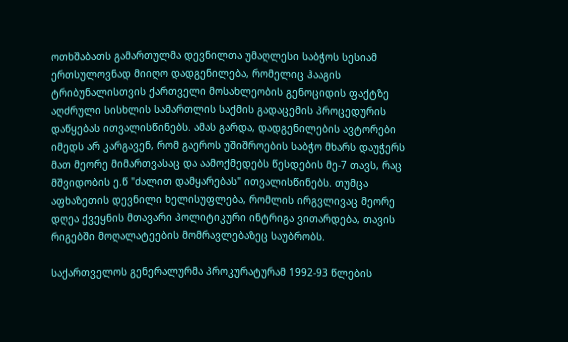ოთხშაბათს გამართულმა დევნილთა უმაღლესი საბჭოს სესიამ ერთსულოვნად მიიღო დადგენილება, რომელიც ჰააგის ტრიბუნალისთვის ქართველი მოსახლეობის გენოციდის ფაქტზე აღძრული სისხლის სამართლის საქმის გადაცემის პროცედურის დაწყებას ითვალისწინებს. ამას გარდა, დადგენილების ავტორები იმედს არ კარგავენ, რომ გაეროს უშიშროების საბჭო მხარს დაუჭერს მათ მეორე მიმართვასაც და აამოქმედებს წესდების მე-7 თავს, რაც მშვიდობის ე.წ "ძალით დამყარებას" ითვალისწინებს. თუმცა აფხაზეთის დევნილი ხელისუფლება, რომლის ირგვლივაც მეორე დღეა ქვეყნის მთავარი პოლიტიკური ინტრიგა ვითარდება, თავის რიგებში მოღალატეების მომრავლებაზეც საუბრობს.

საქართველოს გენერალურმა პროკურატურამ 1992-93 წლების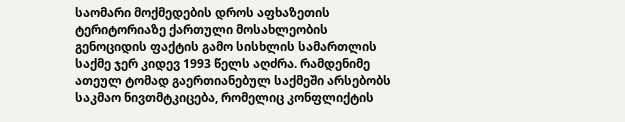საომარი მოქმედების დროს აფხაზეთის ტერიტორიაზე ქართული მოსახლეობის გენოციდის ფაქტის გამო სისხლის სამართლის საქმე ჯერ კიდევ 1993 წელს აღძრა. რამდენიმე ათეულ ტომად გაერთიანებულ საქმეში არსებობს საკმაო ნივთმტკიცება, რომელიც კონფლიქტის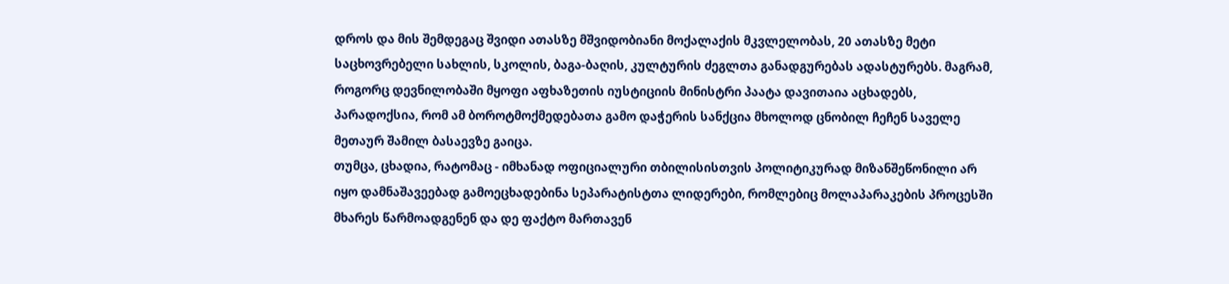დროს და მის შემდეგაც შვიდი ათასზე მშვიდობიანი მოქალაქის მკვლელობას, 20 ათასზე მეტი საცხოვრებელი სახლის, სკოლის, ბაგა-ბაღის, კულტურის ძეგლთა განადგურებას ადასტურებს. მაგრამ, როგორც დევნილობაში მყოფი აფხაზეთის იუსტიციის მინისტრი პაატა დავითაია აცხადებს, პარადოქსია, რომ ამ ბოროტმოქმედებათა გამო დაჭერის სანქცია მხოლოდ ცნობილ ჩეჩენ საველე მეთაურ შამილ ბასაევზე გაიცა.
თუმცა, ცხადია, რატომაც - იმხანად ოფიციალური თბილისისთვის პოლიტიკურად მიზანშეწონილი არ იყო დამნაშავეებად გამოეცხადებინა სეპარატისტთა ლიდერები, რომლებიც მოლაპარაკების პროცესში მხარეს წარმოადგენენ და დე ფაქტო მართავენ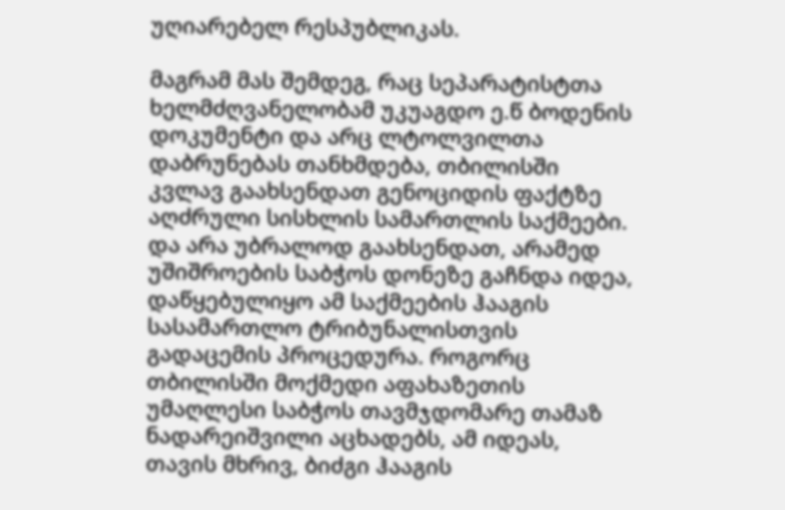უღიარებელ რესპუბლიკას.

მაგრამ მას შემდეგ, რაც სეპარატისტთა ხელმძღვანელობამ უკუაგდო ე.წ ბოდენის დოკუმენტი და არც ლტოლვილთა დაბრუნებას თანხმდება, თბილისში კვლავ გაახსენდათ გენოციდის ფაქტზე აღძრული სისხლის სამართლის საქმეები. და არა უბრალოდ გაახსენდათ, არამედ უშიშროების საბჭოს დონეზე გაჩნდა იდეა, დაწყებულიყო ამ საქმეების ჰააგის სასამართლო ტრიბუნალისთვის გადაცემის პროცედურა. როგორც თბილისში მოქმედი აფახაზეთის უმაღლესი საბჭოს თავმჯდომარე თამაზ ნადარეიშვილი აცხადებს, ამ იდეას, თავის მხრივ, ბიძგი ჰააგის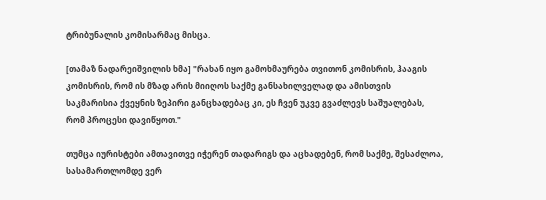ტრიბუნალის კომისარმაც მისცა.

[თამაზ ნადარეიშვილის ხმა] "რახან იყო გამოხმაურება თვითონ კომისრის, ჰააგის კომისრის, რომ ის მზად არის მიიღოს საქმე განსახილველად და ამისთვის საკმარისია ქვეყნის ზეპირი განცხადებაც კი, ეს ჩვენ უკვე გვაძლევს საშუალებას, რომ პროცესი დავიწყოთ."

თუმცა იურისტები ამთავითვე იჭერენ თადარიგს და აცხადებენ, რომ საქმე, შესაძლოა, სასამართლომდე ვერ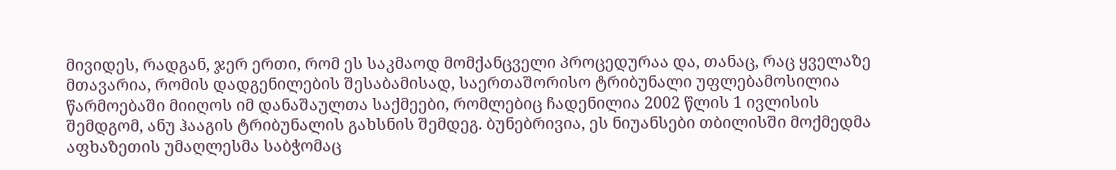მივიდეს, რადგან, ჯერ ერთი, რომ ეს საკმაოდ მომქანცველი პროცედურაა და, თანაც, რაც ყველაზე მთავარია, რომის დადგენილების შესაბამისად, საერთაშორისო ტრიბუნალი უფლებამოსილია წარმოებაში მიიღოს იმ დანაშაულთა საქმეები, რომლებიც ჩადენილია 2002 წლის 1 ივლისის შემდგომ, ანუ ჰააგის ტრიბუნალის გახსნის შემდეგ. ბუნებრივია, ეს ნიუანსები თბილისში მოქმედმა აფხაზეთის უმაღლესმა საბჭომაც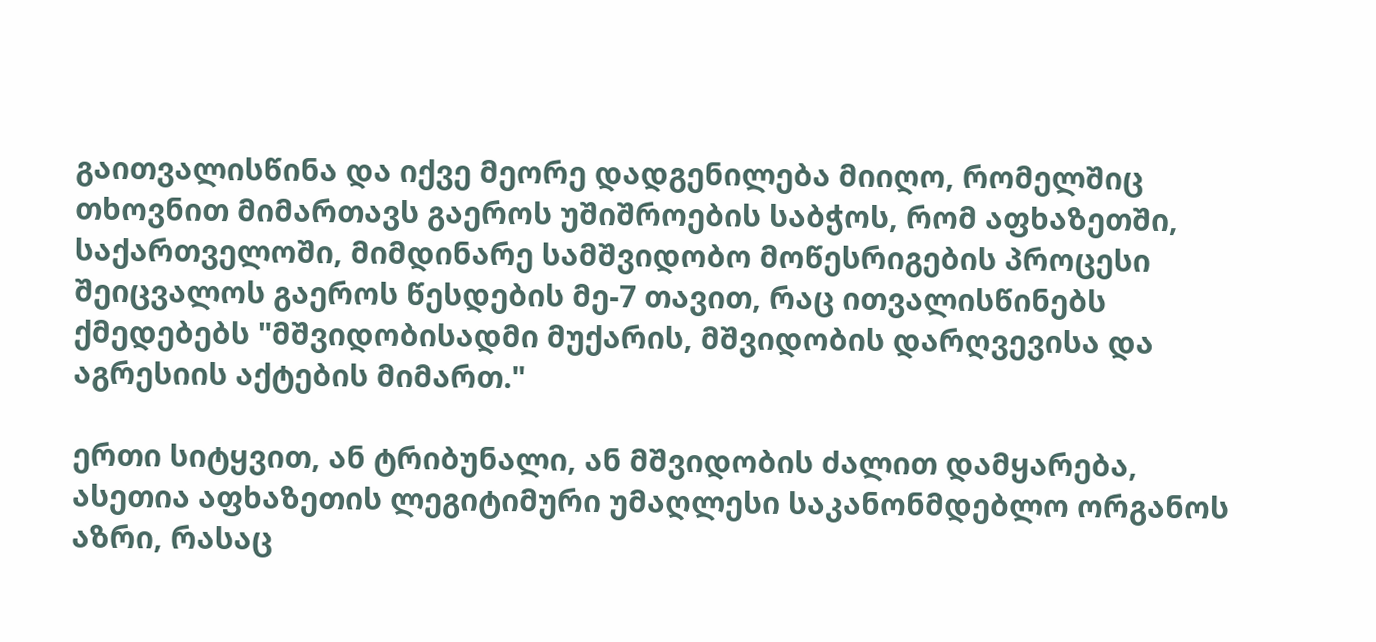გაითვალისწინა და იქვე მეორე დადგენილება მიიღო, რომელშიც თხოვნით მიმართავს გაეროს უშიშროების საბჭოს, რომ აფხაზეთში, საქართველოში, მიმდინარე სამშვიდობო მოწესრიგების პროცესი შეიცვალოს გაეროს წესდების მე-7 თავით, რაც ითვალისწინებს ქმედებებს "მშვიდობისადმი მუქარის, მშვიდობის დარღვევისა და აგრესიის აქტების მიმართ."

ერთი სიტყვით, ან ტრიბუნალი, ან მშვიდობის ძალით დამყარება, ასეთია აფხაზეთის ლეგიტიმური უმაღლესი საკანონმდებლო ორგანოს აზრი, რასაც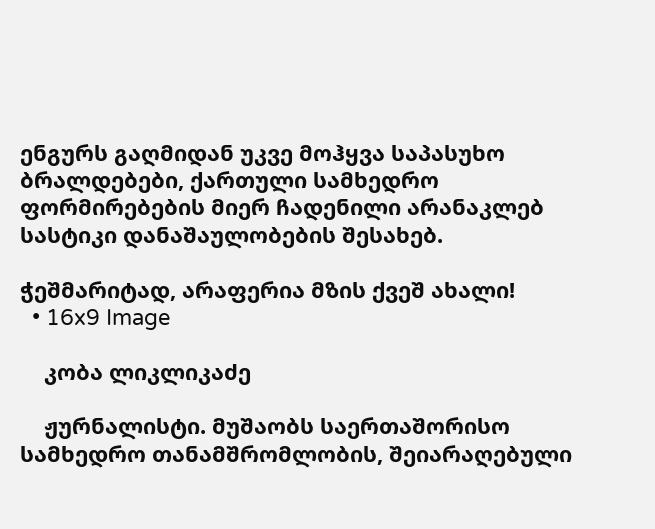ენგურს გაღმიდან უკვე მოჰყვა საპასუხო ბრალდებები, ქართული სამხედრო ფორმირებების მიერ ჩადენილი არანაკლებ სასტიკი დანაშაულობების შესახებ.

ჭეშმარიტად, არაფერია მზის ქვეშ ახალი!
  • 16x9 Image

    კობა ლიკლიკაძე

    ჟურნალისტი. მუშაობს საერთაშორისო სამხედრო თანამშრომლობის, შეიარაღებული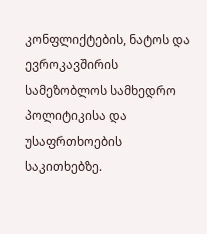კონფლიქტების, ნატოს და ევროკავშირის სამეზობლოს სამხედრო პოლიტიკისა და უსაფრთხოების საკითხებზე.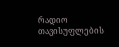რადიო თავისუფლების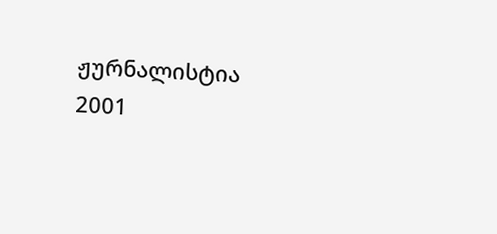ჟურნალისტია 2001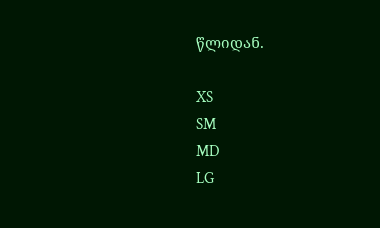წლიდან.

XS
SM
MD
LG